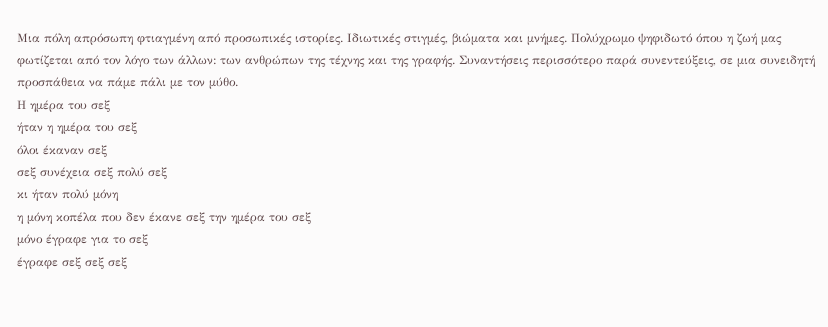Μια πόλη απρόσωπη φτιαγμένη από προσωπικές ιστορίες. Ιδιωτικές στιγμές, βιώματα και μνήμες. Πολύχρωμο ψηφιδωτό όπου η ζωή μας φωτίζεται από τον λόγο των άλλων: των ανθρώπων της τέχνης και της γραφής. Συναντήσεις περισσότερο παρά συνεντεύξεις, σε μια συνειδητή προσπάθεια να πάμε πάλι με τον μύθο.
Η ημέρα του σεξ
ήταν η ημέρα του σεξ
όλοι έκαναν σεξ
σεξ συνέχεια σεξ πολύ σεξ
κι ήταν πολύ μόνη
η μόνη κοπέλα που δεν έκανε σεξ την ημέρα του σεξ
μόνο έγραφε για το σεξ
έγραφε σεξ σεξ σεξ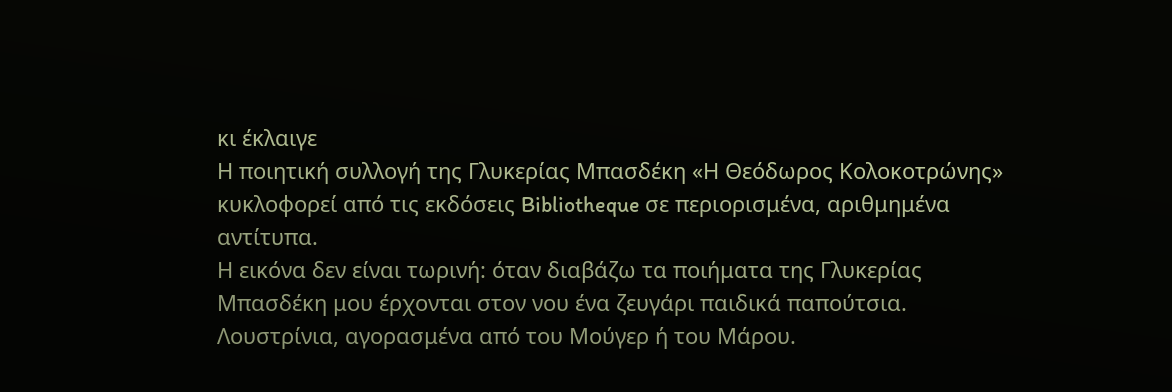κι έκλαιγε
Η ποιητική συλλογή της Γλυκερίας Μπασδέκη «Η Θεόδωρος Κολοκοτρώνης» κυκλοφορεί από τις εκδόσεις Bibliotheque σε περιορισμένα, αριθμημένα αντίτυπα.
Η εικόνα δεν είναι τωρινή: όταν διαβάζω τα ποιήματα της Γλυκερίας Μπασδέκη μου έρχονται στον νου ένα ζευγάρι παιδικά παπούτσια.
Λουστρίνια, αγορασμένα από του Μούγερ ή του Μάρου.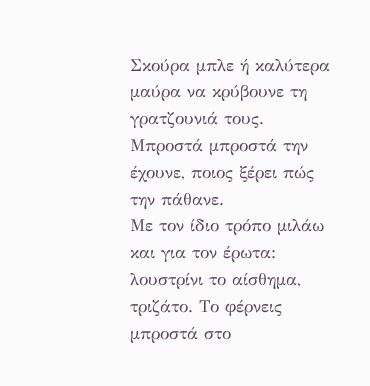Σκούρα μπλε ή καλύτερα μαύρα να κρύβουνε τη γρατζουνιά τους.
Μπροστά μπροστά την έχουνε, ποιος ξέρει πώς την πάθανε.
Με τον ίδιο τρόπο μιλάω και για τον έρωτα: λουστρίνι το αίσθημα, τριζάτο. Το φέρνεις μπροστά στο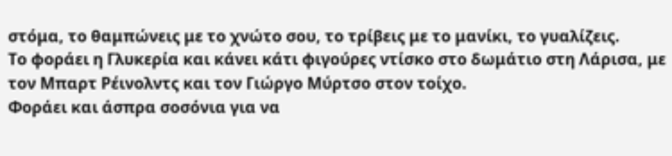στόμα, το θαμπώνεις με το χνώτο σου, το τρίβεις με το μανίκι, το γυαλίζεις.
Το φοράει η Γλυκερία και κάνει κάτι φιγούρες ντίσκο στο δωμάτιο στη Λάρισα, με τον Μπαρτ Ρέινολντς και τον Γιώργο Μύρτσο στον τοίχο.
Φοράει και άσπρα σοσόνια για να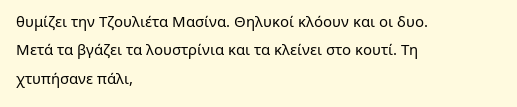θυμίζει την Τζουλιέτα Μασίνα. Θηλυκοί κλόουν και οι δυο.
Μετά τα βγάζει τα λουστρίνια και τα κλείνει στο κουτί. Τη χτυπήσανε πάλι,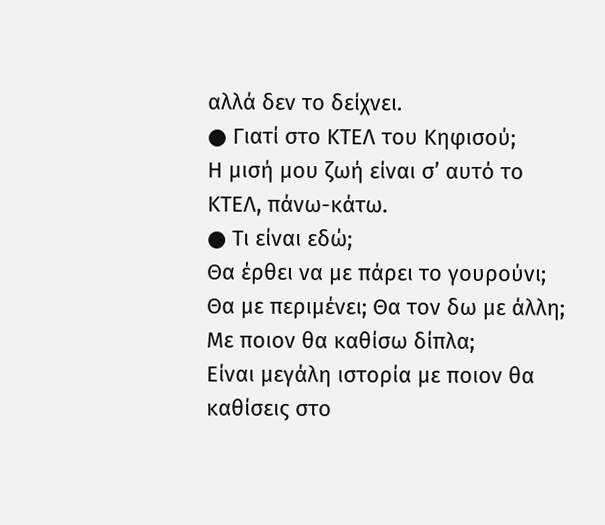αλλά δεν το δείχνει.
● Γιατί στο ΚΤΕΛ του Κηφισού;
Η μισή μου ζωή είναι σ’ αυτό το ΚΤΕΛ, πάνω-κάτω.
● Τι είναι εδώ;
Θα έρθει να με πάρει το γουρούνι; Θα με περιμένει; Θα τον δω με άλλη; Με ποιον θα καθίσω δίπλα;
Είναι μεγάλη ιστορία με ποιον θα καθίσεις στο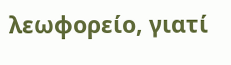λεωφορείο, γιατί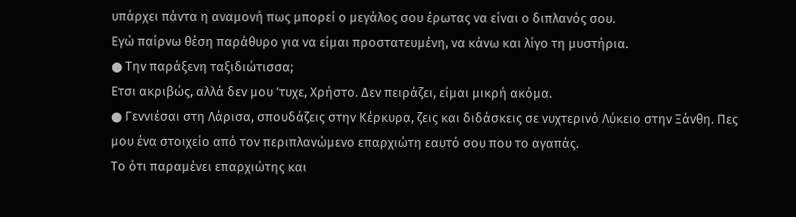υπάρχει πάντα η αναμονή πως μπορεί ο μεγάλος σου έρωτας να είναι ο διπλανός σου.
Εγώ παίρνω θέση παράθυρο για να είμαι προστατευμένη, να κάνω και λίγο τη μυστήρια.
● Την παράξενη ταξιδιώτισσα;
Ετσι ακριβώς, αλλά δεν μου ’τυχε, Χρήστο. Δεν πειράζει, είμαι μικρή ακόμα.
● Γεννιέσαι στη Λάρισα, σπουδάζεις στην Κέρκυρα, ζεις και διδάσκεις σε νυχτερινό Λύκειο στην Ξάνθη. Πες μου ένα στοιχείο από τον περιπλανώμενο επαρχιώτη εαυτό σου που το αγαπάς.
Το ότι παραμένει επαρχιώτης και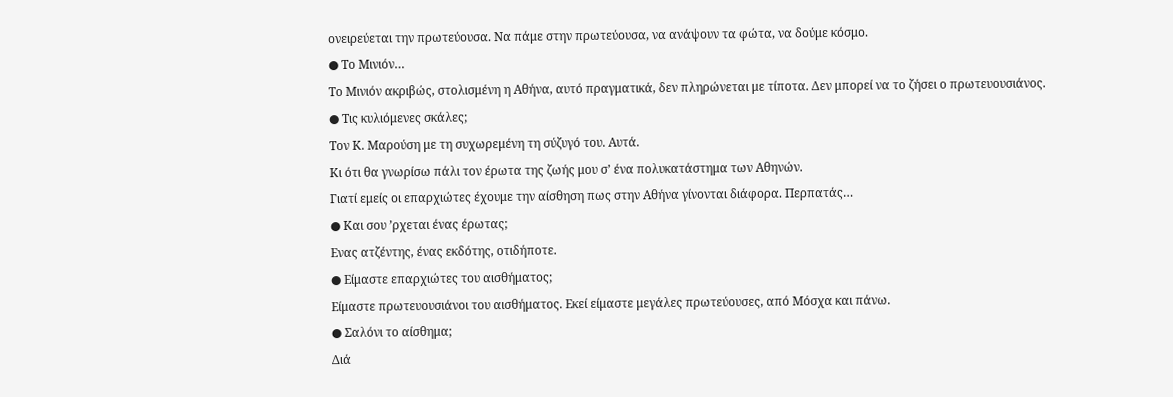ονειρεύεται την πρωτεύουσα. Να πάμε στην πρωτεύουσα, να ανάψουν τα φώτα, να δούμε κόσμο.
● Το Μινιόν…
Το Μινιόν ακριβώς, στολισμένη η Αθήνα, αυτό πραγματικά, δεν πληρώνεται με τίποτα. Δεν μπορεί να το ζήσει ο πρωτευουσιάνος.
● Τις κυλιόμενες σκάλες;
Τον Κ. Μαρούση με τη συχωρεμένη τη σύζυγό του. Αυτά.
Κι ότι θα γνωρίσω πάλι τον έρωτα της ζωής μου σ’ ένα πολυκατάστημα των Αθηνών.
Γιατί εμείς οι επαρχιώτες έχουμε την αίσθηση πως στην Αθήνα γίνονται διάφορα. Περπατάς…
● Και σου ’ρχεται ένας έρωτας;
Ενας ατζέντης, ένας εκδότης, οτιδήποτε.
● Είμαστε επαρχιώτες του αισθήματος;
Είμαστε πρωτευουσιάνοι του αισθήματος. Εκεί είμαστε μεγάλες πρωτεύουσες, από Μόσχα και πάνω.
● Σαλόνι το αίσθημα;
Διά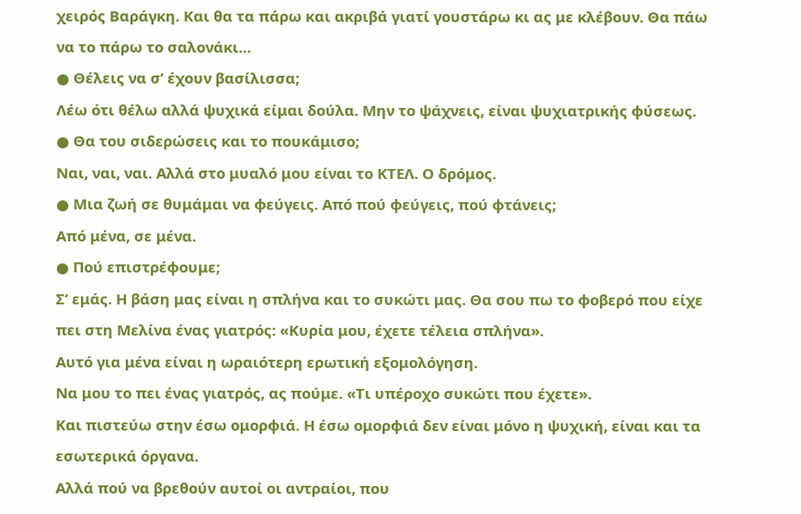χειρός Βαράγκη. Και θα τα πάρω και ακριβά γιατί γουστάρω κι ας με κλέβουν. Θα πάω να το πάρω το σαλονάκι…
● Θέλεις να σ’ έχουν βασίλισσα;
Λέω ότι θέλω αλλά ψυχικά είμαι δούλα. Μην το ψάχνεις, είναι ψυχιατρικής φύσεως.
● Θα του σιδερώσεις και το πουκάμισο;
Ναι, ναι, ναι. Αλλά στο μυαλό μου είναι το ΚΤΕΛ. Ο δρόμος.
● Μια ζωή σε θυμάμαι να φεύγεις. Από πού φεύγεις, πού φτάνεις;
Από μένα, σε μένα.
● Πού επιστρέφουμε;
Σ’ εμάς. Η βάση μας είναι η σπλήνα και το συκώτι μας. Θα σου πω το φοβερό που είχε πει στη Μελίνα ένας γιατρός: «Κυρία μου, έχετε τέλεια σπλήνα».
Αυτό για μένα είναι η ωραιότερη ερωτική εξομολόγηση.
Να μου το πει ένας γιατρός, ας πούμε. «Τι υπέροχο συκώτι που έχετε».
Και πιστεύω στην έσω ομορφιά. Η έσω ομορφιά δεν είναι μόνο η ψυχική, είναι και τα εσωτερικά όργανα.
Αλλά πού να βρεθούν αυτοί οι αντραίοι, που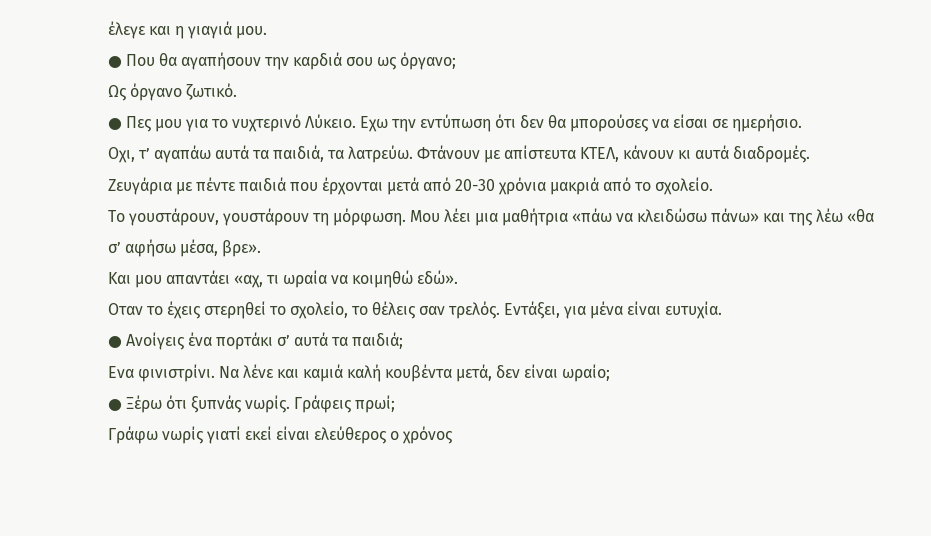έλεγε και η γιαγιά μου.
● Που θα αγαπήσουν την καρδιά σου ως όργανο;
Ως όργανο ζωτικό.
● Πες μου για το νυχτερινό Λύκειο. Εχω την εντύπωση ότι δεν θα μπορούσες να είσαι σε ημερήσιο.
Οχι, τ’ αγαπάω αυτά τα παιδιά, τα λατρεύω. Φτάνουν με απίστευτα ΚΤΕΛ, κάνουν κι αυτά διαδρομές.
Ζευγάρια με πέντε παιδιά που έρχονται μετά από 20-30 χρόνια μακριά από το σχολείο.
Το γουστάρουν, γουστάρουν τη μόρφωση. Μου λέει μια μαθήτρια «πάω να κλειδώσω πάνω» και της λέω «θα σ’ αφήσω μέσα, βρε».
Και μου απαντάει «αχ, τι ωραία να κοιμηθώ εδώ».
Οταν το έχεις στερηθεί το σχολείο, το θέλεις σαν τρελός. Εντάξει, για μένα είναι ευτυχία.
● Ανοίγεις ένα πορτάκι σ’ αυτά τα παιδιά;
Ενα φινιστρίνι. Να λένε και καμιά καλή κουβέντα μετά, δεν είναι ωραίο;
● Ξέρω ότι ξυπνάς νωρίς. Γράφεις πρωί;
Γράφω νωρίς γιατί εκεί είναι ελεύθερος ο χρόνος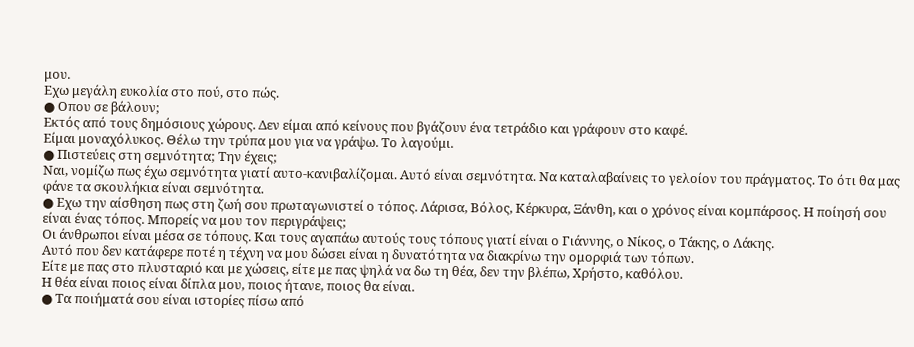μου.
Εχω μεγάλη ευκολία στο πού, στο πώς.
● Οπου σε βάλουν;
Εκτός από τους δημόσιους χώρους. Δεν είμαι από κείνους που βγάζουν ένα τετράδιο και γράφουν στο καφέ.
Είμαι μοναχόλυκος. Θέλω την τρύπα μου για να γράψω. Το λαγούμι.
● Πιστεύεις στη σεμνότητα; Την έχεις;
Ναι, νομίζω πως έχω σεμνότητα γιατί αυτο-κανιβαλίζομαι. Αυτό είναι σεμνότητα. Να καταλαβαίνεις το γελοίον του πράγματος. Το ότι θα μας φάνε τα σκουλήκια είναι σεμνότητα.
● Εχω την αίσθηση πως στη ζωή σου πρωταγωνιστεί ο τόπος. Λάρισα, Βόλος, Κέρκυρα, Ξάνθη, και ο χρόνος είναι κομπάρσος. Η ποίησή σου είναι ένας τόπος. Μπορείς να μου τον περιγράψεις;
Οι άνθρωποι είναι μέσα σε τόπους. Και τους αγαπάω αυτούς τους τόπους γιατί είναι ο Γιάννης, ο Νίκος, ο Τάκης, ο Λάκης.
Αυτό που δεν κατάφερε ποτέ η τέχνη να μου δώσει είναι η δυνατότητα να διακρίνω την ομορφιά των τόπων.
Είτε με πας στο πλυσταριό και με χώσεις, είτε με πας ψηλά να δω τη θέα, δεν την βλέπω, Χρήστο, καθόλου.
Η θέα είναι ποιος είναι δίπλα μου, ποιος ήτανε, ποιος θα είναι.
● Τα ποιήματά σου είναι ιστορίες πίσω από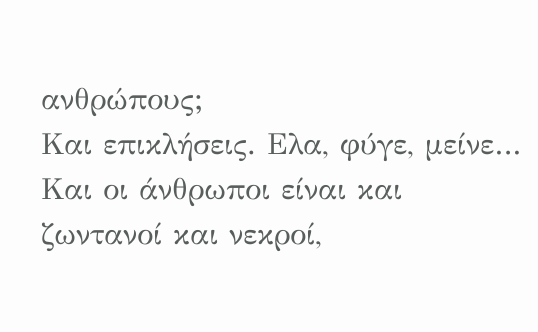ανθρώπους;
Και επικλήσεις. Ελα, φύγε, μείνε… Και οι άνθρωποι είναι και ζωντανοί και νεκροί,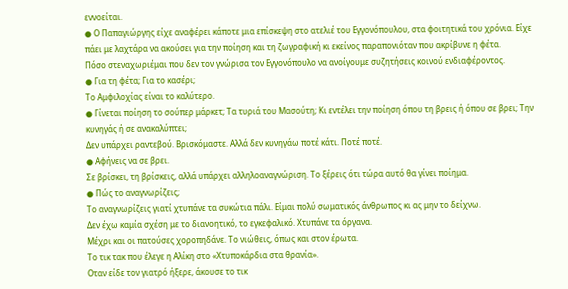εννοείται.
● Ο Παπαγιώργης είχε αναφέρει κάποτε μια επίσκεψη στο ατελιέ του Εγγονόπουλου, στα φοιτητικά του χρόνια. Είχε πάει με λαχτάρα να ακούσει για την ποίηση και τη ζωγραφική κι εκείνος παραπονιόταν που ακρίβυνε η φέτα.
Πόσο στεναχωριέμαι που δεν τον γνώρισα τον Εγγονόπουλο να ανοίγουμε συζητήσεις κοινού ενδιαφέροντος.
● Για τη φέτα; Για το κασέρι;
Το Αμφιλοχίας είναι το καλύτερο.
● Γίνεται ποίηση το σούπερ μάρκετ; Τα τυριά του Μασούτη; Κι εντέλει την ποίηση όπου τη βρεις ή όπου σε βρει; Την κυνηγάς ή σε ανακαλύπτει;
Δεν υπάρχει ραντεβού. Βρισκόμαστε. Αλλά δεν κυνηγάω ποτέ κάτι. Ποτέ ποτέ.
● Αφήνεις να σε βρει.
Σε βρίσκει, τη βρίσκεις, αλλά υπάρχει αλληλοαναγνώριση. Το ξέρεις ότι τώρα αυτό θα γίνει ποίημα.
● Πώς το αναγνωρίζεις;
Το αναγνωρίζεις γιατί χτυπάνε τα συκώτια πάλι. Είμαι πολύ σωματικός άνθρωπος κι ας μην το δείχνω.
Δεν έχω καμία σχέση με το διανοητικό, το εγκεφαλικό. Χτυπάνε τα όργανα.
Μέχρι και οι πατούσες χοροπηδάνε. Το νιώθεις, όπως και στον έρωτα.
Το τικ τακ που έλεγε η Αλίκη στο «Χτυποκάρδια στα θρανία».
Οταν είδε τον γιατρό ήξερε, άκουσε το τικ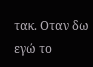τακ. Οταν δω εγώ το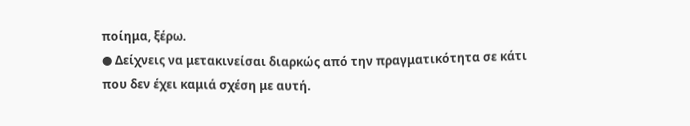ποίημα, ξέρω.
● Δείχνεις να μετακινείσαι διαρκώς από την πραγματικότητα σε κάτι που δεν έχει καμιά σχέση με αυτή.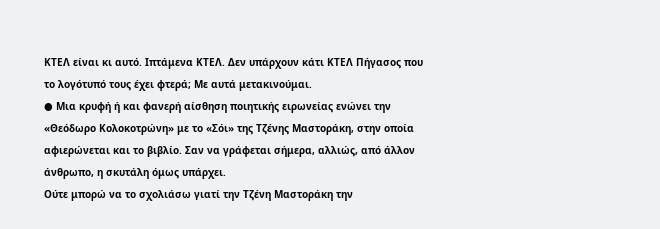ΚΤΕΛ είναι κι αυτό. Ιπτάμενα ΚΤΕΛ. Δεν υπάρχουν κάτι ΚΤΕΛ Πήγασος που το λογότυπό τους έχει φτερά; Με αυτά μετακινούμαι.
● Μια κρυφή ή και φανερή αίσθηση ποιητικής ειρωνείας ενώνει την «Θεόδωρο Κολοκοτρώνη» με το «Σόι» της Τζένης Μαστοράκη, στην οποία αφιερώνεται και το βιβλίο. Σαν να γράφεται σήμερα, αλλιώς, από άλλον άνθρωπο, η σκυτάλη όμως υπάρχει.
Ούτε μπορώ να το σχολιάσω γιατί την Τζένη Μαστοράκη την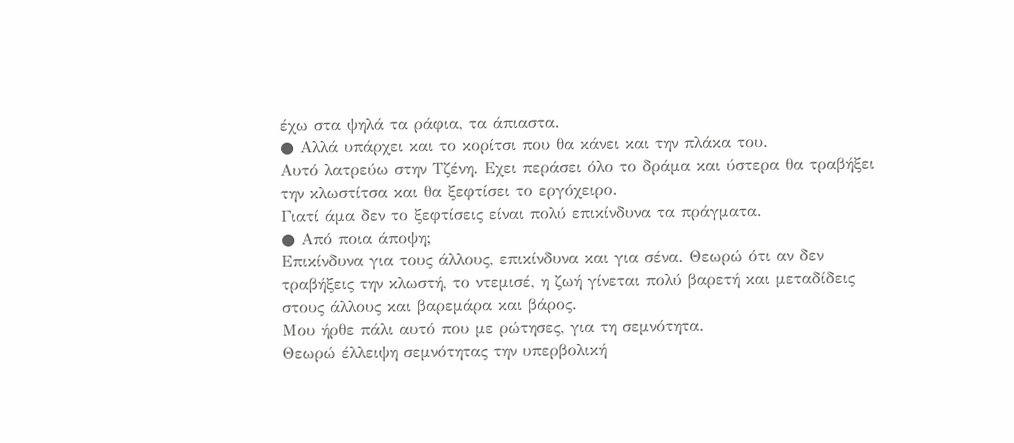έχω στα ψηλά τα ράφια, τα άπιαστα.
● Αλλά υπάρχει και το κορίτσι που θα κάνει και την πλάκα του.
Αυτό λατρεύω στην Τζένη. Εχει περάσει όλο το δράμα και ύστερα θα τραβήξει την κλωστίτσα και θα ξεφτίσει το εργόχειρο.
Γιατί άμα δεν το ξεφτίσεις είναι πολύ επικίνδυνα τα πράγματα.
● Από ποια άποψη;
Επικίνδυνα για τους άλλους, επικίνδυνα και για σένα. Θεωρώ ότι αν δεν τραβήξεις την κλωστή, το ντεμισέ, η ζωή γίνεται πολύ βαρετή και μεταδίδεις στους άλλους και βαρεμάρα και βάρος.
Μου ήρθε πάλι αυτό που με ρώτησες, για τη σεμνότητα.
Θεωρώ έλλειψη σεμνότητας την υπερβολική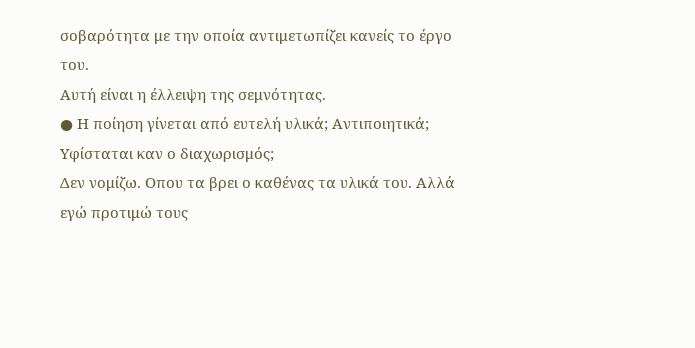σοβαρότητα με την οποία αντιμετωπίζει κανείς το έργο του.
Αυτή είναι η έλλειψη της σεμνότητας.
● Η ποίηση γίνεται από ευτελή υλικά; Αντιποιητικά; Υφίσταται καν ο διαχωρισμός;
Δεν νομίζω. Οπου τα βρει ο καθένας τα υλικά του. Αλλά εγώ προτιμώ τους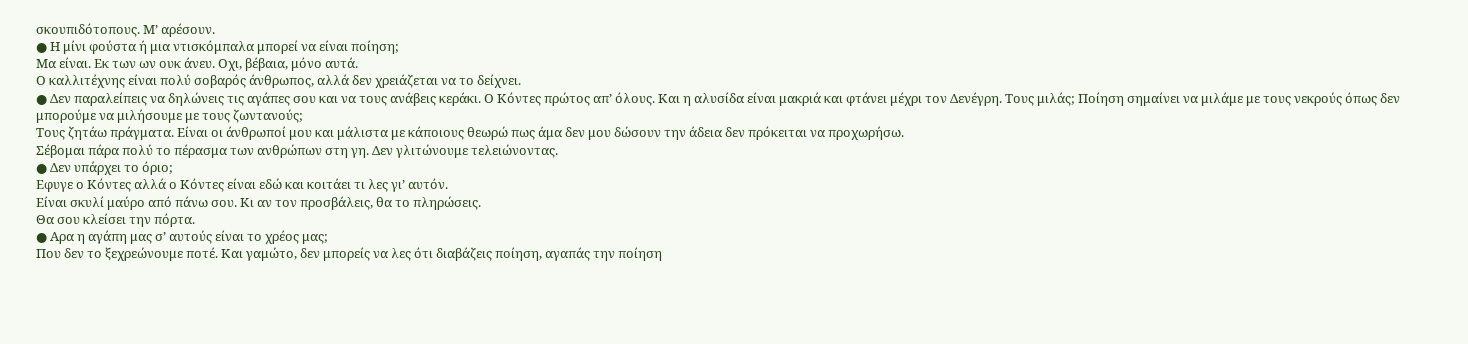σκουπιδότοπους. Μ’ αρέσουν.
● Η μίνι φούστα ή μια ντισκόμπαλα μπορεί να είναι ποίηση;
Μα είναι. Εκ των ων ουκ άνευ. Οχι, βέβαια, μόνο αυτά.
Ο καλλιτέχνης είναι πολύ σοβαρός άνθρωπος, αλλά δεν χρειάζεται να το δείχνει.
● Δεν παραλείπεις να δηλώνεις τις αγάπες σου και να τους ανάβεις κεράκι. Ο Κόντες πρώτος απ’ όλους. Και η αλυσίδα είναι μακριά και φτάνει μέχρι τον Δενέγρη. Τους μιλάς; Ποίηση σημαίνει να μιλάμε με τους νεκρούς όπως δεν μπορούμε να μιλήσουμε με τους ζωντανούς;
Τους ζητάω πράγματα. Είναι οι άνθρωποί μου και μάλιστα με κάποιους θεωρώ πως άμα δεν μου δώσουν την άδεια δεν πρόκειται να προχωρήσω.
Σέβομαι πάρα πολύ το πέρασμα των ανθρώπων στη γη. Δεν γλιτώνουμε τελειώνοντας.
● Δεν υπάρχει το όριο;
Εφυγε ο Κόντες αλλά ο Κόντες είναι εδώ και κοιτάει τι λες γι’ αυτόν.
Είναι σκυλί μαύρο από πάνω σου. Κι αν τον προσβάλεις, θα το πληρώσεις.
Θα σου κλείσει την πόρτα.
● Αρα η αγάπη μας σ’ αυτούς είναι το χρέος μας;
Που δεν το ξεχρεώνουμε ποτέ. Και γαμώτο, δεν μπορείς να λες ότι διαβάζεις ποίηση, αγαπάς την ποίηση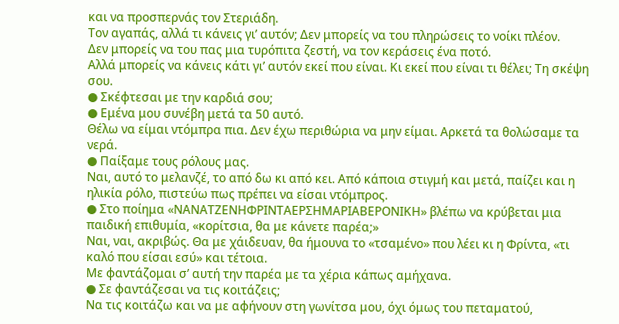και να προσπερνάς τον Στεριάδη.
Τον αγαπάς, αλλά τι κάνεις γι’ αυτόν; Δεν μπορείς να του πληρώσεις το νοίκι πλέον.
Δεν μπορείς να του πας μια τυρόπιτα ζεστή, να τον κεράσεις ένα ποτό.
Αλλά μπορείς να κάνεις κάτι γι’ αυτόν εκεί που είναι. Κι εκεί που είναι τι θέλει; Τη σκέψη σου.
● Σκέφτεσαι με την καρδιά σου;
● Εμένα μου συνέβη μετά τα 50 αυτό.
Θέλω να είμαι ντόμπρα πια. Δεν έχω περιθώρια να μην είμαι. Αρκετά τα θολώσαμε τα νερά.
● Παίξαμε τους ρόλους μας.
Ναι, αυτό το μελανζέ, το από δω κι από κει. Από κάποια στιγμή και μετά, παίζει και η ηλικία ρόλο, πιστεύω πως πρέπει να είσαι ντόμπρος.
● Στο ποίημα «ΝΑΝΑΤΖΕΝΗΦΡΙΝΤΑΕΡΣΗΜΑΡΙΑΒΕΡΟΝΙΚΗ» βλέπω να κρύβεται μια παιδική επιθυμία, «κορίτσια, θα με κάνετε παρέα;»
Ναι, ναι, ακριβώς. Θα με χάιδευαν, θα ήμουνα το «τσαμένο» που λέει κι η Φρίντα, «τι καλό που είσαι εσύ» και τέτοια.
Με φαντάζομαι σ’ αυτή την παρέα με τα χέρια κάπως αμήχανα.
● Σε φαντάζεσαι να τις κοιτάζεις;
Να τις κοιτάζω και να με αφήνουν στη γωνίτσα μου, όχι όμως του πεταματού,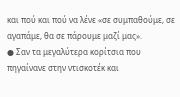και πού και πού να λένε «σε συμπαθούμε, σε αγαπάμε, θα σε πάρουμε μαζί μας».
● Σαν τα μεγαλύτερα κορίτσια που πηγαίνανε στην ντισκοτέκ και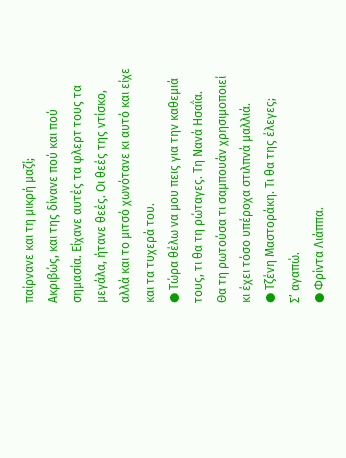παίρνανε και τη μικρή μαζί;
Ακριβώς, και της δίνανε πού και πού σημασία. Είχανε αυτές τα φλερτ τους τα μεγάλα, ήτανε θεές. Οι θεές της ντίσκο, αλλά και το μιτσό χωνότανε κι αυτό και είχε και τα τυχερά του.
● Τώρα θέλω να μου πεις για την καθεμιά τους, τι θα τη ρώταγες. Τη Νανά Ησαΐα.
Θα τη ρωτούσα τι σαμπουάν χρησιμοποιεί κι έχει τόσο υπέροχα στιλπνά μαλλιά.
● Τζένη Μαστοράκη. Τι θα της έλεγες;
Σ’ αγαπώ.
● Φρίντα Λιάππα.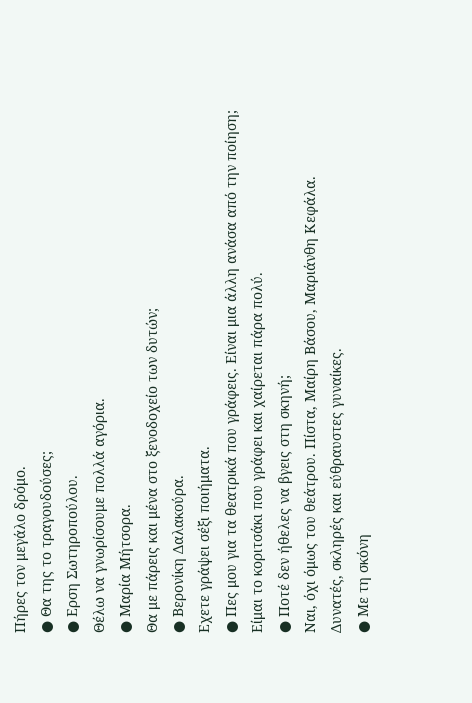Πήρες τον μεγάλο δρόμο.
● Θα της το τραγουδούσες;
● Ερση Σωτηροπούλου.
Θέλω να γνωρίσουμε πολλά αγόρια.
● Μαρία Μήτσορα.
Θα με πάρεις και μένα στο ξενοδοχείο των δυτών;
● Βερονίκη Δαλακούρα.
Εχετε γράψει σέξι ποιήματα.
● Πες μου για τα θεατρικά που γράφεις. Είναι μια άλλη ανάσα από την ποίηση;
Είμαι το κοριτσάκι που γράφει και χαίρεται πάρα πολύ.
● Ποτέ δεν ήθελες να βγεις στη σκηνή;
Ναι, όχι όμως του θεάτρου. Πίστα, Μαίρη Βάσου, Μαριάνθη Κεφάλα.
Δυνατές, σκληρές και εύθραυστες γυναίκες.
● Με τη σκόνη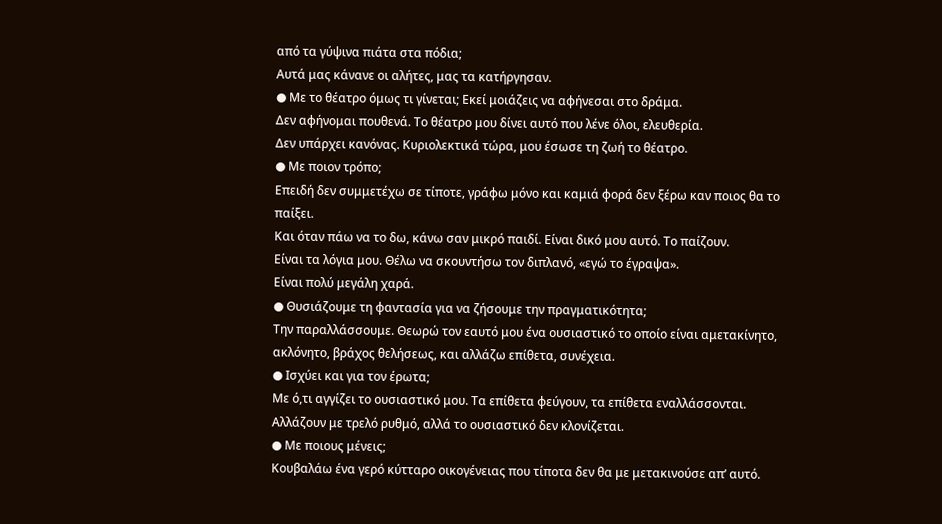από τα γύψινα πιάτα στα πόδια;
Αυτά μας κάνανε οι αλήτες, μας τα κατήργησαν.
● Με το θέατρο όμως τι γίνεται; Εκεί μοιάζεις να αφήνεσαι στο δράμα.
Δεν αφήνομαι πουθενά. Το θέατρο μου δίνει αυτό που λένε όλοι, ελευθερία.
Δεν υπάρχει κανόνας. Κυριολεκτικά τώρα, μου έσωσε τη ζωή το θέατρο.
● Με ποιον τρόπο;
Επειδή δεν συμμετέχω σε τίποτε, γράφω μόνο και καμιά φορά δεν ξέρω καν ποιος θα το παίξει.
Και όταν πάω να το δω, κάνω σαν μικρό παιδί. Είναι δικό μου αυτό. Το παίζουν.
Είναι τα λόγια μου. Θέλω να σκουντήσω τον διπλανό, «εγώ το έγραψα».
Είναι πολύ μεγάλη χαρά.
● Θυσιάζουμε τη φαντασία για να ζήσουμε την πραγματικότητα;
Την παραλλάσσουμε. Θεωρώ τον εαυτό μου ένα ουσιαστικό το οποίο είναι αμετακίνητο, ακλόνητο, βράχος θελήσεως, και αλλάζω επίθετα, συνέχεια.
● Ισχύει και για τον έρωτα;
Με ό,τι αγγίζει το ουσιαστικό μου. Τα επίθετα φεύγουν, τα επίθετα εναλλάσσονται.
Αλλάζουν με τρελό ρυθμό, αλλά το ουσιαστικό δεν κλονίζεται.
● Με ποιους μένεις;
Κουβαλάω ένα γερό κύτταρο οικογένειας που τίποτα δεν θα με μετακινούσε απ’ αυτό.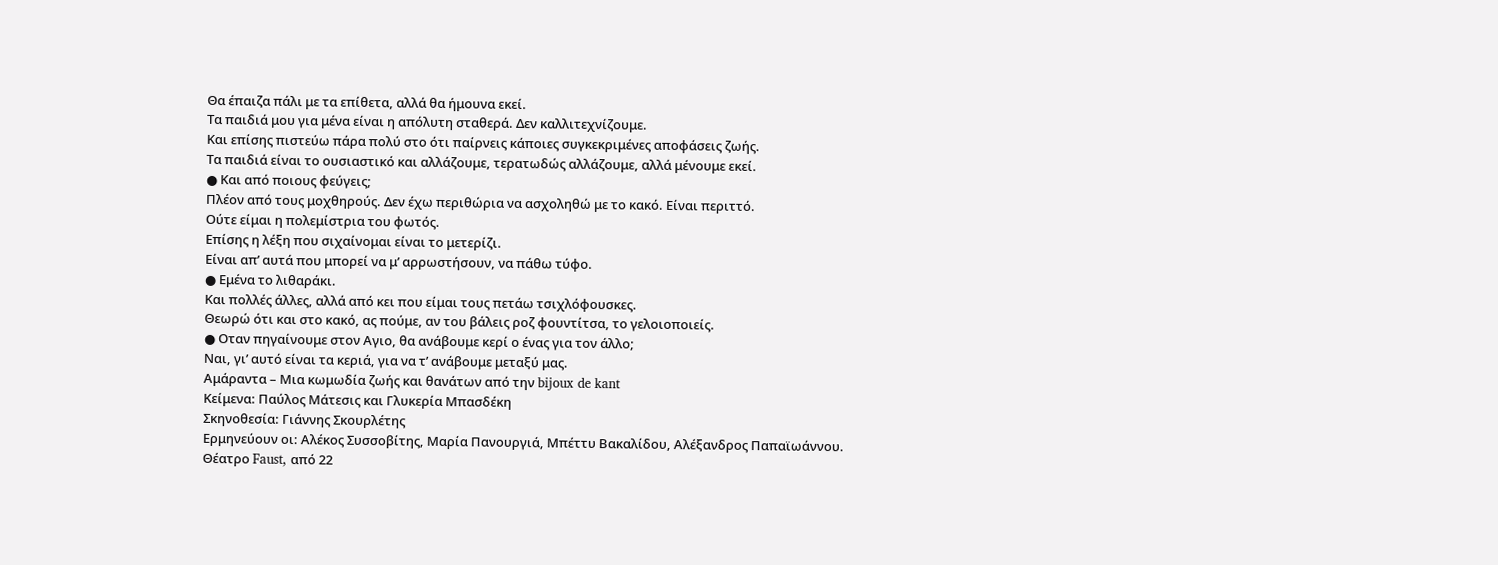Θα έπαιζα πάλι με τα επίθετα, αλλά θα ήμουνα εκεί.
Τα παιδιά μου για μένα είναι η απόλυτη σταθερά. Δεν καλλιτεχνίζουμε.
Και επίσης πιστεύω πάρα πολύ στο ότι παίρνεις κάποιες συγκεκριμένες αποφάσεις ζωής.
Τα παιδιά είναι το ουσιαστικό και αλλάζουμε, τερατωδώς αλλάζουμε, αλλά μένουμε εκεί.
● Και από ποιους φεύγεις;
Πλέον από τους μοχθηρούς. Δεν έχω περιθώρια να ασχοληθώ με το κακό. Είναι περιττό.
Ούτε είμαι η πολεμίστρια του φωτός.
Επίσης η λέξη που σιχαίνομαι είναι το μετερίζι.
Είναι απ’ αυτά που μπορεί να μ’ αρρωστήσουν, να πάθω τύφο.
● Εμένα το λιθαράκι.
Και πολλές άλλες, αλλά από κει που είμαι τους πετάω τσιχλόφουσκες.
Θεωρώ ότι και στο κακό, ας πούμε, αν του βάλεις ροζ φουντίτσα, το γελοιοποιείς.
● Οταν πηγαίνουμε στον Αγιο, θα ανάβουμε κερί ο ένας για τον άλλο;
Ναι, γι’ αυτό είναι τα κεριά, για να τ’ ανάβουμε μεταξύ μας.
Aμάραντα – Μια κωμωδία ζωής και θανάτων από την bijoux de kant
Κείμενα: Παύλος Μάτεσις και Γλυκερία Μπασδέκη
Σκηνοθεσία: Γιάννης Σκουρλέτης
Ερμηνεύουν οι: Αλέκος Συσσοβίτης, Μαρία Πανουργιά, Μπέττυ Βακαλίδου, Aλέξανδρος Παπαϊωάννου.
Θέατρο Faust, από 22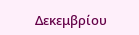Δεκεμβρίου